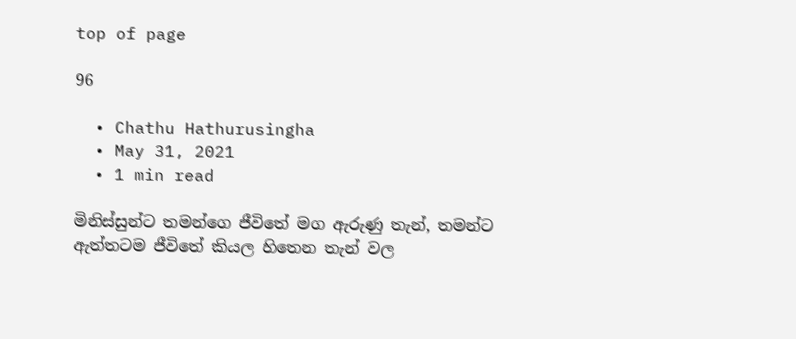top of page

96

  • Chathu Hathurusingha
  • May 31, 2021
  • 1 min read

මිනිස්සුන්ට තමන්ගෙ ජීවිතේ මග ඇරුණු තැන්, තමන්ට ඇත්තටම ජීවිතේ කියල හිතෙන තැන් වල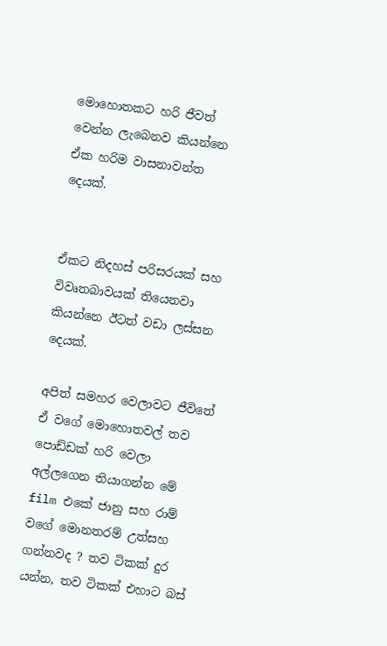මොහොතකට හරි ජීවත් වෙන්න ලැබෙනව කියන්නෙ ඒක හරිම වාසනාවන්ත දෙයක්.


ඒකට නිදහස් පරිසරයක් සහ විවෘතබාවයක් තියෙනවා කියන්නෙ ඊටත් වඩා ලස්සන දෙයක්.

අපිත් සමහර වෙලාවට ජීවිතේ ඒ වගේ මොහොතවල් තව පොඩ්ඩක් හරි වෙලා අල්ලගෙන තියාගන්න මේ film එකේ ජානු සහ රාම් වගේ මොනතරම් උත්සහ ගන්නවද ? තව ටිකක් දුර යන්න, තව ටිකක් එහාට බස්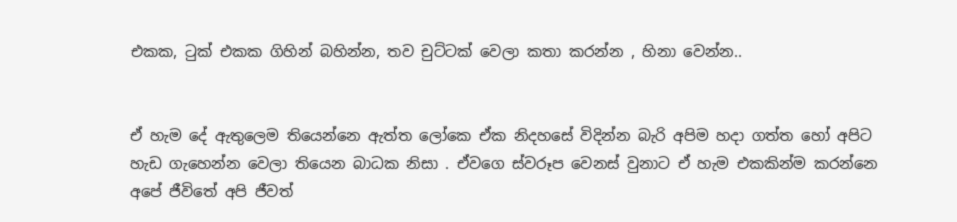එකක, ටුක් එකක ගිහින් බහින්න, තව චුට්ටක් වෙලා කතා කරන්න , හිනා වෙන්න..


ඒ හැම දේ ඇතුලෙම තියෙන්නෙ ඇත්ත ලෝකෙ ඒක නිදහසේ විදින්න බැරි අපිම හදා ගත්ත හෝ අපිට හැඩ ගැහෙන්න වෙලා තියෙන බාධක නිසා . ඒවගෙ ස්වරූප වෙනස් වුනාට ඒ හැම එකකින්ම කරන්නෙ අපේ ජීවිතේ අපි ජීවත්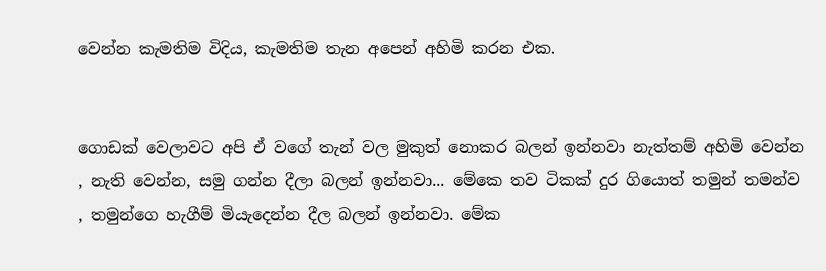වෙන්න කැමතිම විදිය, කැමතිම තැන අපෙන් අහිමි කරන එක.


ගොඩක් වෙලාවට අපි ඒ වගේ තැන් වල මුකුත් නොකර බලන් ඉන්නවා නැත්තම් අහිමි වෙන්න , නැති වෙන්න, සමු ගන්න දීලා බලන් ඉන්නවා... මේකෙ තව ටිකක් දුර ගියොත් තමුන් තමන්ව , තමුන්ගෙ හැගීම් මියැදෙන්න දීල බලන් ඉන්නවා. මේක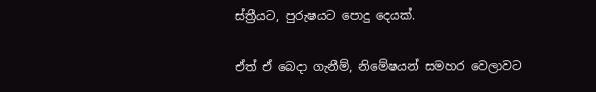ස්ත්‍රීයට, පුරුෂයට පොදු දෙයක්.


ඒත් ඒ බෙදා ගැනීම්, නිමේෂයන් සමහර වෙලාවට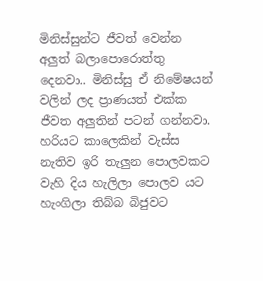මිනිස්සුන්ට ජීවත් වෙන්න අලුත් බලාපොරොත්තු දෙනවා.. මිනිස්සු ඒ නිමේෂයන් වලින් ලද ප්‍රාණයත් එක්ක ජීවත අලුතින් පටන් ගන්නවා. හරියට කාලෙකින් වැස්ස නැතිව ඉරි තැලුන පොලවකට වැහි දිය හැලිලා පොලව යට හැංගිලා තිබ්බ බිජුවට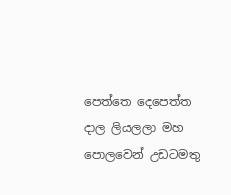පෙත්තෙ දෙපෙත්ත දාල ලියලලා මහ පොලවෙන් උඩටමතු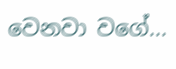වෙනවා වගේ...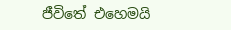ජීවිතේ එහෙමයි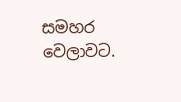සමහර වෙලාවට.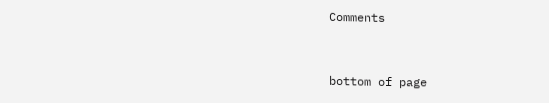Comments


bottom of page